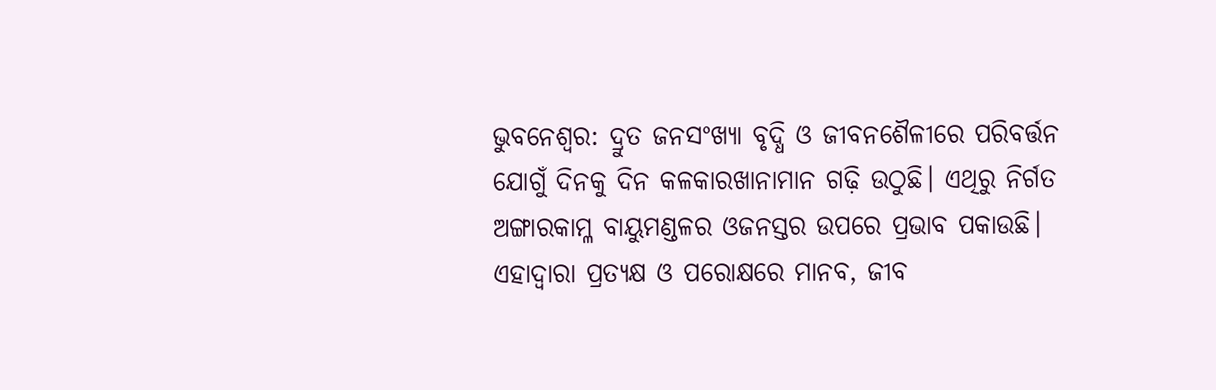ଭୁବନେଶ୍ବର: ଦ୍ରୁତ ଜନସଂଖ୍ୟା ବୃଦ୍ଧି ଓ ଜୀବନଶୈଳୀରେ ପରିବର୍ତ୍ତନ ଯୋଗୁଁ ଦିନକୁ ଦିନ କଳକାରଖାନାମାନ ଗଢ଼ି ଉଠୁଛି। ଏଥିରୁ ନିର୍ଗତ ଅଙ୍ଗାରକାମ୍ଳ ବାୟୁମଣ୍ଡଳର ଓଜନସ୍ତର ଉପରେ ପ୍ରଭାବ ପକାଉଛି। ଏହାଦ୍ବାରା ପ୍ରତ୍ୟକ୍ଷ ଓ ପରୋକ୍ଷରେ ମାନବ, ଜୀବ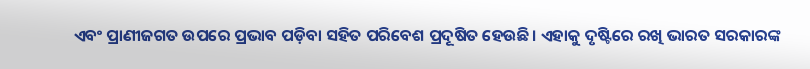ଏବଂ ପ୍ରାଣୀଜଗତ ଉପରେ ପ୍ରଭାବ ପଡ଼ିବା ସହିତ ପରିବେଶ ପ୍ରଦୂଷିତ ହେଉଛି। ଏହାକୁ ଦୃଷ୍ଟିରେ ରଖି ଭାରତ ସରକାରଙ୍କ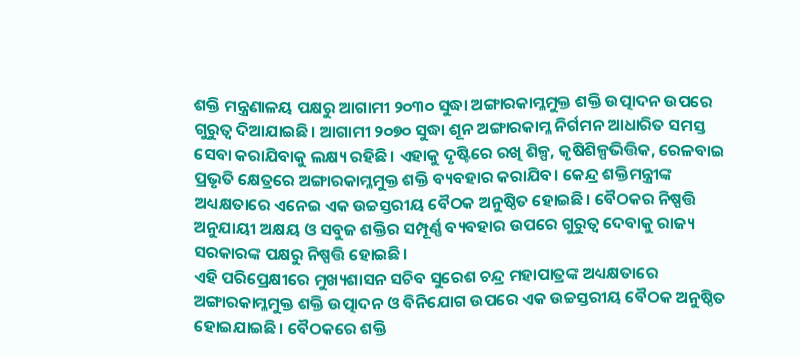ଶକ୍ତି ମନ୍ତ୍ରଣାଳୟ ପକ୍ଷରୁ ଆଗାମୀ ୨୦୩୦ ସୁଦ୍ଧା ଅଙ୍ଗାରକାମ୍ଳମୁକ୍ତ ଶକ୍ତି ଉତ୍ପାଦନ ଉପରେ ଗୁରୁତ୍ବ ଦିଆଯାଇଛି। ଆଗାମୀ ୨୦୭୦ ସୁଦ୍ଧା ଶୂନ ଅଙ୍ଗାରକାମ୍ଳ ନିର୍ଗମନ ଆଧାରିତ ସମସ୍ତ ସେବା କରାଯିବାକୁ ଲକ୍ଷ୍ୟ ରହିଛି। ଏହାକୁ ଦୃଷ୍ଟିରେ ରଖି ଶିଳ୍ପ, କୃଷିଶିଳ୍ପଭିତ୍ତିକ, ରେଳବାଇ ପ୍ରଭୃତି କ୍ଷେତ୍ରରେ ଅଙ୍ଗାରକାମ୍ଳମୁକ୍ତ ଶକ୍ତି ବ୍ୟବହାର କରାଯିବ। କେନ୍ଦ୍ର ଶକ୍ତିମନ୍ତ୍ରୀଙ୍କ ଅଧ୍ୟକ୍ଷତାରେ ଏନେଇ ଏକ ଉଚ୍ଚସ୍ତରୀୟ ବୈଠକ ଅନୁଷ୍ଠିତ ହୋଇଛି। ବୈଠକର ନିଷ୍ପତ୍ତି ଅନୁଯାୟୀ ଅକ୍ଷୟ ଓ ସବୁଜ ଶକ୍ତିର ସମ୍ପୂର୍ଣ୍ଣ ବ୍ୟବହାର ଉପରେ ଗୁରୁତ୍ବ ଦେବାକୁ ରାଜ୍ୟ ସରକାରଙ୍କ ପକ୍ଷରୁ ନିଷ୍ପତ୍ତି ହୋଇଛି।
ଏହି ପରିପ୍ରେକ୍ଷୀରେ ମୁଖ୍ୟଶାସନ ସଚିବ ସୁରେଶ ଚନ୍ଦ୍ର ମହାପାତ୍ରଙ୍କ ଅଧ୍ୟକ୍ଷତାରେ ଅଙ୍ଗାରକାମ୍ଳମୁକ୍ତ ଶକ୍ତି ଉତ୍ପାଦନ ଓ ବିନିଯୋଗ ଉପରେ ଏକ ଉଚ୍ଚସ୍ତରୀୟ ବୈଠକ ଅନୁଷ୍ଠିତ ହୋଇଯାଇଛି। ବୈଠକରେ ଶକ୍ତି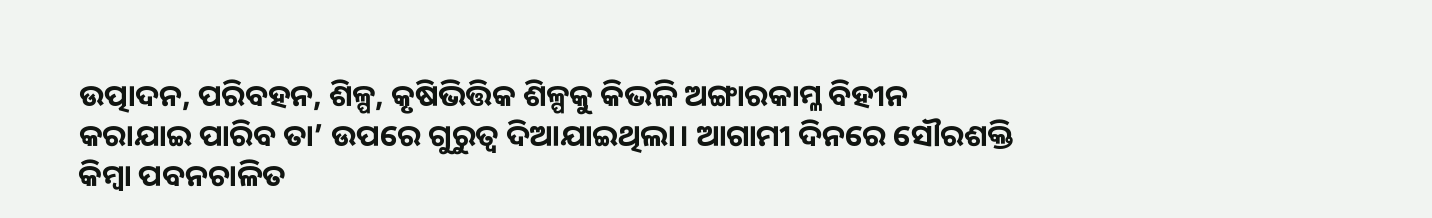ଉତ୍ପାଦନ, ପରିବହନ, ଶିଳ୍ପ, କୃଷିଭିତ୍ତିକ ଶିଳ୍ପକୁ କିଭଳି ଅଙ୍ଗାରକାମ୍ଳ ବିହୀନ କରାଯାଇ ପାରିବ ତା’ ଉପରେ ଗୁରୁତ୍ବ ଦିଆଯାଇଥିଲା। ଆଗାମୀ ଦିନରେ ସୌରଶକ୍ତି କିମ୍ବା ପବନଚାଳିତ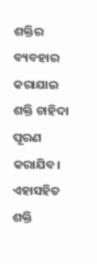ଶକ୍ତିର ବ୍ୟବହାର କରାଯାଇ ଶକ୍ତି ଚାହିଦା ପୂରଣ କରାଯିବ। ଏହାସହିତ ଶକ୍ତି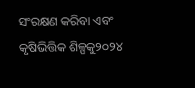ସଂରକ୍ଷଣ କରିବା ଏବଂ କୃଷିଭିତ୍ତିକ ଶିଳ୍ପକୁ୨୦୨୪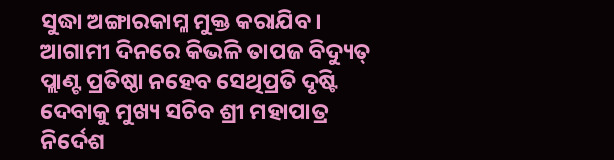ସୁଦ୍ଧା ଅଙ୍ଗାରକାମ୍ଳ ମୁକ୍ତ କରାଯିବ। ଆଗାମୀ ଦିନରେ କିଭଳି ତାପଜ ବିଦ୍ୟୁତ୍ ପ୍ଲାଣ୍ଟ ପ୍ରତିଷ୍ଠା ନହେବ ସେଥିପ୍ରତି ଦୃଷ୍ଟି ଦେବାକୁ ମୁଖ୍ୟ ସଚିବ ଶ୍ରୀ ମହାପାତ୍ର ନିର୍ଦେଶ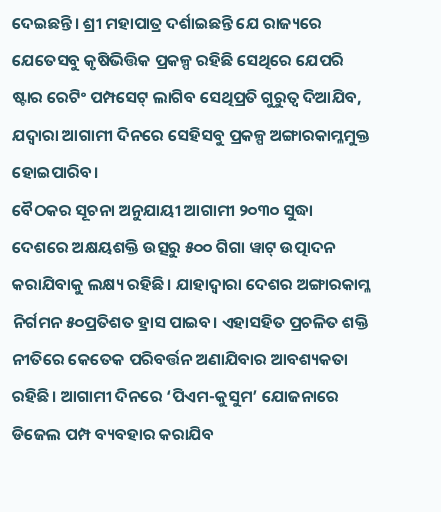ଦେଇଛନ୍ତି। ଶ୍ରୀ ମହାପାତ୍ର ଦର୍ଶାଇଛନ୍ତି ଯେ ରାଜ୍ୟରେ ଯେତେସବୁ କୃଷିଭିତ୍ତିକ ପ୍ରକଳ୍ପ ରହିଛି ସେଥିରେ ଯେପରି ଷ୍ଟାର ରେଟିଂ ପମ୍ପସେଟ୍ ଲାଗିବ ସେଥିପ୍ରତି ଗୁରୁତ୍ବ ଦିଆଯିବ, ଯଦ୍ବାରା ଆଗାମୀ ଦିନରେ ସେହିସବୁ ପ୍ରକଳ୍ପ ଅଙ୍ଗାରକାମ୍ଳମୁକ୍ତ ହୋଇପାରିବ।
ବୈଠକର ସୂଚନା ଅନୁଯାୟୀ ଆଗାମୀ ୨୦୩୦ ସୁଦ୍ଧା ଦେଶରେ ଅକ୍ଷୟଶକ୍ତି ଉତ୍ସରୁ ୫୦୦ ଗିଗା ୱାଟ୍ ଉତ୍ପାଦନ କରାଯିବାକୁ ଲକ୍ଷ୍ୟ ରହିଛି। ଯାହାଦ୍ବାରା ଦେଶର ଅଙ୍ଗାରକାମ୍ଳ ନିର୍ଗମନ ୫୦ପ୍ରତିଶତ ହ୍ରାସ ପାଇବ। ଏହାସହିତ ପ୍ରଚଳିତ ଶକ୍ତି ନୀତିରେ କେତେକ ପରିବର୍ତ୍ତନ ଅଣାଯିବାର ଆବଶ୍ୟକତା ରହିଛି। ଆଗାମୀ ଦିନରେ ‘ପିଏମ-କୁସୁମ’ ଯୋଜନାରେ ଡିଜେଲ ପମ୍ପ ବ୍ୟବହାର କରାଯିବ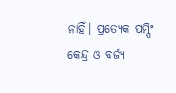ନାହିଁ। ପ୍ରତ୍ୟେକ ପମ୍ପିଂ କେନ୍ଦ୍ର ଓ ବର୍ଜ୍ୟ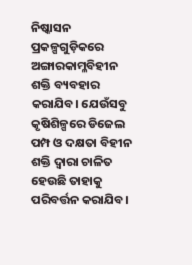ନିଷ୍କାସନ ପ୍ରକଳ୍ପଗୁଡ଼ିକରେ ଅଙ୍ଗାରକାମ୍ଳବିହୀନ ଶକ୍ତି ବ୍ୟବହାର କରାଯିବ। ଯେଉଁସବୁ କୃଷିଶିଳ୍ପରେ ଡିଜେଲ ପମ୍ପ ଓ ଦକ୍ଷତା ବିହୀନ ଶକ୍ତି ଦ୍ବାରା ଚାଳିତ ହେଉଛି ତାହାକୁ ପରିବର୍ତ୍ତନ କରାଯିବ।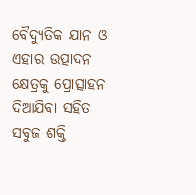ବୈଦ୍ୟୁତିକ ଯାନ ଓ ଏହାର ଉତ୍ପାଦନ କ୍ଷେତ୍ରକୁ ପ୍ରୋତ୍ସାହନ ଦିଆଯିବା ସହିତ ସବୁଜ ଶକ୍ତି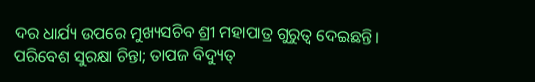ଦର ଧାର୍ଯ୍ୟ ଉପରେ ମୁଖ୍ୟସଚିବ ଶ୍ରୀ ମହାପାତ୍ର ଗୁରୁତ୍ବ ଦେଇଛନ୍ତି।
ପରିବେଶ ସୁରକ୍ଷା ଚିନ୍ତା; ତାପଜ ବିଦ୍ୟୁତ୍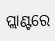ପ୍ଲାଣ୍ଟରେ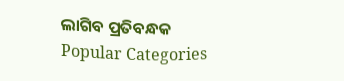ଲାଗିବ ପ୍ରତିବନ୍ଧକ
Popular Categories